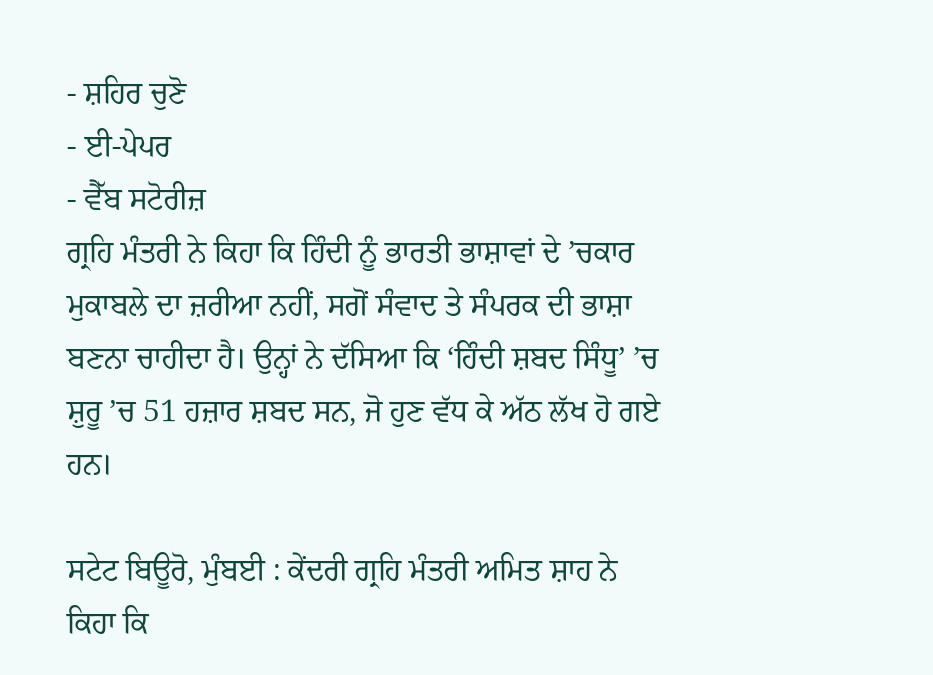- ਸ਼ਹਿਰ ਚੁਣੋ
- ਈ-ਪੇਪਰ
- ਵੈੱਬ ਸਟੋਰੀਜ਼
ਗ੍ਰਹਿ ਮੰਤਰੀ ਨੇ ਕਿਹਾ ਕਿ ਹਿੰਦੀ ਨੂੰ ਭਾਰਤੀ ਭਾਸ਼ਾਵਾਂ ਦੇ ’ਚਕਾਰ ਮੁਕਾਬਲੇ ਦਾ ਜ਼ਰੀਆ ਨਹੀਂ, ਸਗੋਂ ਸੰਵਾਦ ਤੇ ਸੰਪਰਕ ਦੀ ਭਾਸ਼ਾ ਬਣਨਾ ਚਾਹੀਦਾ ਹੈ। ਉਨ੍ਹਾਂ ਨੇ ਦੱਸਿਆ ਕਿ ‘ਹਿੰਦੀ ਸ਼ਬਦ ਸਿੰਧੂ’ ’ਚ ਸ਼ੁਰੂ ’ਚ 51 ਹਜ਼ਾਰ ਸ਼ਬਦ ਸਨ, ਜੋ ਹੁਣ ਵੱਧ ਕੇ ਅੱਠ ਲੱਖ ਹੋ ਗਏ ਹਨ।

ਸਟੇਟ ਬਿਊਰੋ, ਮੁੰਬਈ : ਕੇਂਦਰੀ ਗ੍ਰਹਿ ਮੰਤਰੀ ਅਮਿਤ ਸ਼ਾਹ ਨੇ ਕਿਹਾ ਕਿ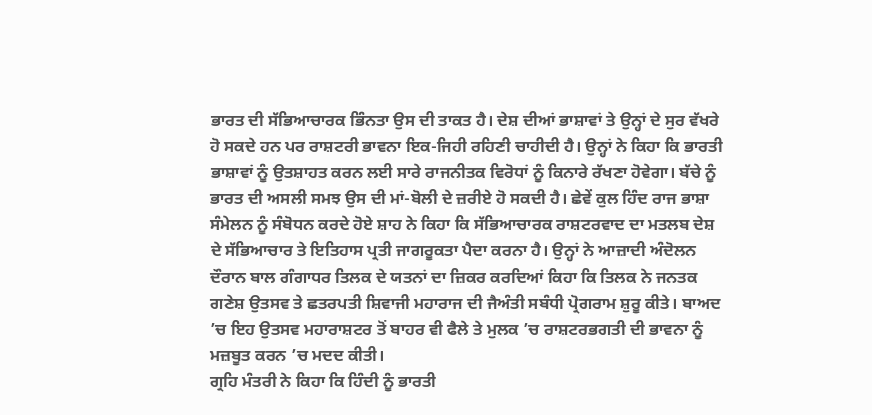ਭਾਰਤ ਦੀ ਸੱਭਿਆਚਾਰਕ ਭਿੰਨਤਾ ਉਸ ਦੀ ਤਾਕਤ ਹੈ। ਦੇਸ਼ ਦੀਆਂ ਭਾਸ਼ਾਵਾਂ ਤੇ ਉਨ੍ਹਾਂ ਦੇ ਸੁਰ ਵੱਖਰੇ ਹੋ ਸਕਦੇ ਹਨ ਪਰ ਰਾਸ਼ਟਰੀ ਭਾਵਨਾ ਇਕ-ਜਿਹੀ ਰਹਿਣੀ ਚਾਹੀਦੀ ਹੈ। ਉਨ੍ਹਾਂ ਨੇ ਕਿਹਾ ਕਿ ਭਾਰਤੀ ਭਾਸ਼ਾਵਾਂ ਨੂੰ ਉਤਸ਼ਾਹਤ ਕਰਨ ਲਈ ਸਾਰੇ ਰਾਜਨੀਤਕ ਵਿਰੋਧਾਂ ਨੂੰ ਕਿਨਾਰੇ ਰੱਖਣਾ ਹੋਵੇਗਾ। ਬੱਚੇ ਨੂੰ ਭਾਰਤ ਦੀ ਅਸਲੀ ਸਮਝ ਉਸ ਦੀ ਮਾਂ-ਬੋਲੀ ਦੇ ਜ਼ਰੀਏ ਹੋ ਸਕਦੀ ਹੈ। ਛੇਵੇਂ ਕੁਲ ਹਿੰਦ ਰਾਜ ਭਾਸ਼ਾ ਸੰਮੇਲਨ ਨੂੰ ਸੰਬੋਧਨ ਕਰਦੇ ਹੋਏ ਸ਼ਾਹ ਨੇ ਕਿਹਾ ਕਿ ਸੱਭਿਆਚਾਰਕ ਰਾਸ਼ਟਰਵਾਦ ਦਾ ਮਤਲਬ ਦੇਸ਼ ਦੇ ਸੱਭਿਆਚਾਰ ਤੇ ਇਤਿਹਾਸ ਪ੍ਰਤੀ ਜਾਗਰੂਕਤਾ ਪੈਦਾ ਕਰਨਾ ਹੈ। ਉਨ੍ਹਾਂ ਨੇ ਆਜ਼ਾਦੀ ਅੰਦੋਲਨ ਦੌਰਾਨ ਬਾਲ ਗੰਗਾਧਰ ਤਿਲਕ ਦੇ ਯਤਨਾਂ ਦਾ ਜ਼ਿਕਰ ਕਰਦਿਆਂ ਕਿਹਾ ਕਿ ਤਿਲਕ ਨੇ ਜਨਤਕ ਗਣੇਸ਼ ਉਤਸਵ ਤੇ ਛਤਰਪਤੀ ਸ਼ਿਵਾਜੀ ਮਹਾਰਾਜ ਦੀ ਜੈਅੰਤੀ ਸਬੰਧੀ ਪ੍ਰੋਗਰਾਮ ਸ਼ੁਰੂ ਕੀਤੇ। ਬਾਅਦ ’ਚ ਇਹ ਉਤਸਵ ਮਹਾਰਾਸ਼ਟਰ ਤੋਂ ਬਾਹਰ ਵੀ ਫੈਲੇ ਤੇ ਮੁਲਕ ’ਚ ਰਾਸ਼ਟਰਭਗਤੀ ਦੀ ਭਾਵਨਾ ਨੂੰ ਮਜ਼ਬੂਤ ਕਰਨ ’ਚ ਮਦਦ ਕੀਤੀ।
ਗ੍ਰਹਿ ਮੰਤਰੀ ਨੇ ਕਿਹਾ ਕਿ ਹਿੰਦੀ ਨੂੰ ਭਾਰਤੀ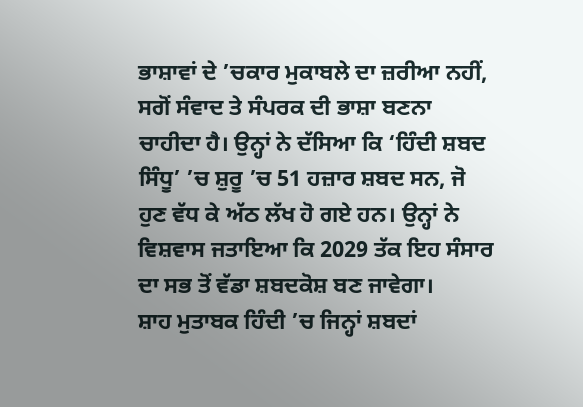ਭਾਸ਼ਾਵਾਂ ਦੇ ’ਚਕਾਰ ਮੁਕਾਬਲੇ ਦਾ ਜ਼ਰੀਆ ਨਹੀਂ, ਸਗੋਂ ਸੰਵਾਦ ਤੇ ਸੰਪਰਕ ਦੀ ਭਾਸ਼ਾ ਬਣਨਾ ਚਾਹੀਦਾ ਹੈ। ਉਨ੍ਹਾਂ ਨੇ ਦੱਸਿਆ ਕਿ ‘ਹਿੰਦੀ ਸ਼ਬਦ ਸਿੰਧੂ’ ’ਚ ਸ਼ੁਰੂ ’ਚ 51 ਹਜ਼ਾਰ ਸ਼ਬਦ ਸਨ, ਜੋ ਹੁਣ ਵੱਧ ਕੇ ਅੱਠ ਲੱਖ ਹੋ ਗਏ ਹਨ। ਉਨ੍ਹਾਂ ਨੇ ਵਿਸ਼ਵਾਸ ਜਤਾਇਆ ਕਿ 2029 ਤੱਕ ਇਹ ਸੰਸਾਰ ਦਾ ਸਭ ਤੋਂ ਵੱਡਾ ਸ਼ਬਦਕੋਸ਼ ਬਣ ਜਾਵੇਗਾ।
ਸ਼ਾਹ ਮੁਤਾਬਕ ਹਿੰਦੀ ’ਚ ਜਿਨ੍ਹਾਂ ਸ਼ਬਦਾਂ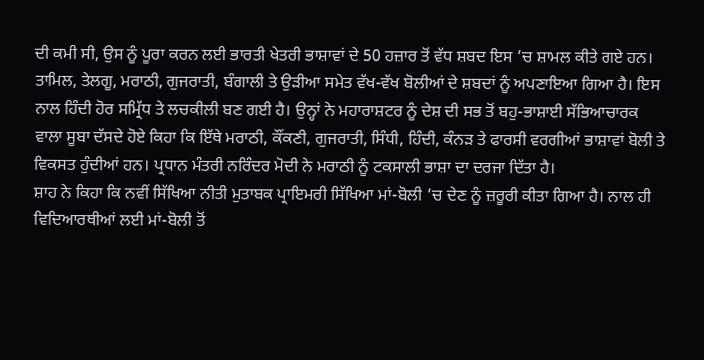ਦੀ ਕਮੀ ਸੀ, ਉਸ ਨੂੰ ਪੂਰਾ ਕਰਨ ਲਈ ਭਾਰਤੀ ਖੇਤਰੀ ਭਾਸ਼ਾਵਾਂ ਦੇ 50 ਹਜ਼ਾਰ ਤੋਂ ਵੱਧ ਸ਼ਬਦ ਇਸ ’ਚ ਸ਼ਾਮਲ ਕੀਤੇ ਗਏ ਹਨ। ਤਾਮਿਲ, ਤੇਲਗੂ, ਮਰਾਠੀ, ਗੁਜਰਾਤੀ, ਬੰਗਾਲੀ ਤੇ ਉੜੀਆ ਸਮੇਤ ਵੱਖ-ਵੱਖ ਬੋਲੀਆਂ ਦੇ ਸ਼ਬਦਾਂ ਨੂੰ ਅਪਣਾਇਆ ਗਿਆ ਹੈ। ਇਸ ਨਾਲ ਹਿੰਦੀ ਹੋਰ ਸਮ੍ਰਿੱਧ ਤੇ ਲਚਕੀਲੀ ਬਣ ਗਈ ਹੈ। ਉਨ੍ਹਾਂ ਨੇ ਮਹਾਰਾਸ਼ਟਰ ਨੂੰ ਦੇਸ਼ ਦੀ ਸਭ ਤੋਂ ਬਹੁ-ਭਾਸ਼ਾਈ ਸੱਭਿਆਚਾਰਕ ਵਾਲਾ ਸੂਬਾ ਦੱਸਦੇ ਹੋਏ ਕਿਹਾ ਕਿ ਇੱਥੇ ਮਰਾਠੀ, ਕੌਂਕਣੀ, ਗੁਜਰਾਤੀ, ਸਿੰਧੀ, ਹਿੰਦੀ, ਕੰਨੜ ਤੇ ਫਾਰਸੀ ਵਰਗੀਆਂ ਭਾਸ਼ਾਵਾਂ ਬੋਲੀ ਤੇ ਵਿਕਸਤ ਹੁੰਦੀਆਂ ਹਨ। ਪ੍ਰਧਾਨ ਮੰਤਰੀ ਨਰਿੰਦਰ ਮੋਦੀ ਨੇ ਮਰਾਠੀ ਨੂੰ ਟਕਸਾਲੀ ਭਾਸ਼ਾ ਦਾ ਦਰਜਾ ਦਿੱਤਾ ਹੈ।
ਸ਼ਾਹ ਨੇ ਕਿਹਾ ਕਿ ਨਵੀਂ ਸਿੱਖਿਆ ਨੀਤੀ ਮੁਤਾਬਕ ਪ੍ਰਾਇਮਰੀ ਸਿੱਖਿਆ ਮਾਂ-ਬੋਲੀ ’ਚ ਦੇਣ ਨੂੰ ਜ਼ਰੂਰੀ ਕੀਤਾ ਗਿਆ ਹੈ। ਨਾਲ ਹੀ ਵਿਦਿਆਰਥੀਆਂ ਲਈ ਮਾਂ-ਬੋਲੀ ਤੋਂ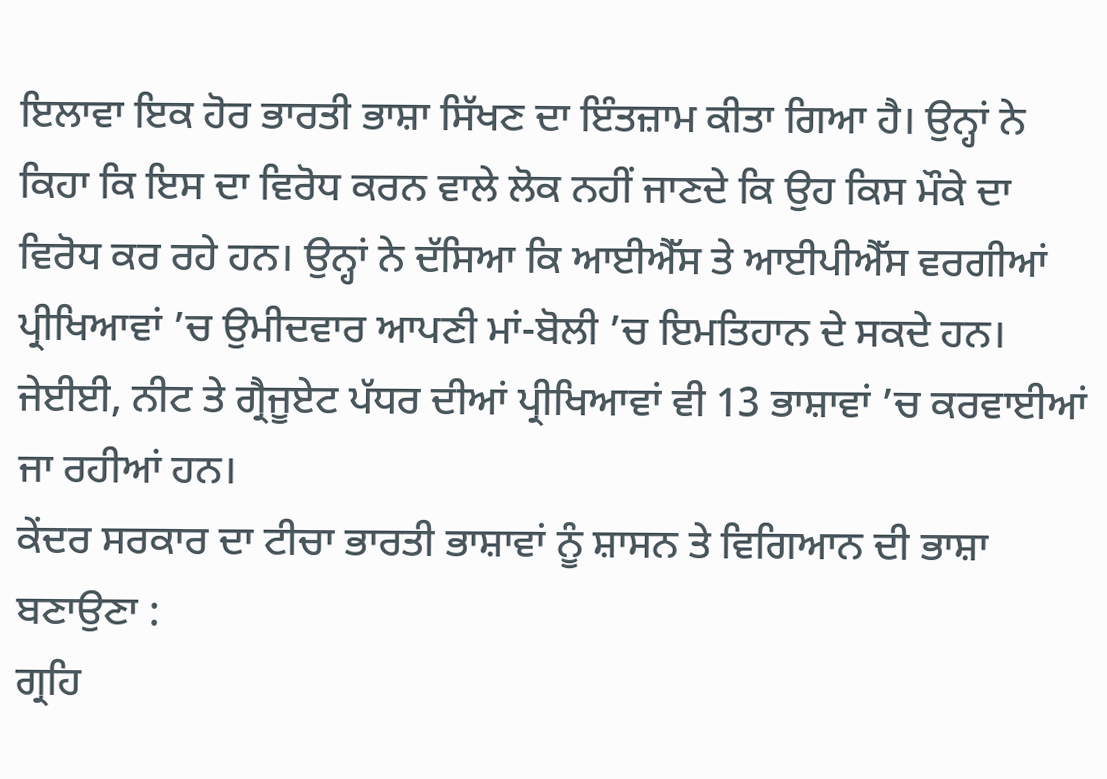ਇਲਾਵਾ ਇਕ ਹੋਰ ਭਾਰਤੀ ਭਾਸ਼ਾ ਸਿੱਖਣ ਦਾ ਇੰਤਜ਼ਾਮ ਕੀਤਾ ਗਿਆ ਹੈ। ਉਨ੍ਹਾਂ ਨੇ ਕਿਹਾ ਕਿ ਇਸ ਦਾ ਵਿਰੋਧ ਕਰਨ ਵਾਲੇ ਲੋਕ ਨਹੀਂ ਜਾਣਦੇ ਕਿ ਉਹ ਕਿਸ ਮੌਕੇ ਦਾ ਵਿਰੋਧ ਕਰ ਰਹੇ ਹਨ। ਉਨ੍ਹਾਂ ਨੇ ਦੱਸਿਆ ਕਿ ਆਈਐੱਸ ਤੇ ਆਈਪੀਐੱਸ ਵਰਗੀਆਂ ਪ੍ਰੀਖਿਆਵਾਂ ’ਚ ਉਮੀਦਵਾਰ ਆਪਣੀ ਮਾਂ-ਬੋਲੀ ’ਚ ਇਮਤਿਹਾਨ ਦੇ ਸਕਦੇ ਹਨ। ਜੇਈਈ, ਨੀਟ ਤੇ ਗ੍ਰੈਜੂਏਟ ਪੱਧਰ ਦੀਆਂ ਪ੍ਰੀਖਿਆਵਾਂ ਵੀ 13 ਭਾਸ਼ਾਵਾਂ ’ਚ ਕਰਵਾਈਆਂ ਜਾ ਰਹੀਆਂ ਹਨ।
ਕੇਂਦਰ ਸਰਕਾਰ ਦਾ ਟੀਚਾ ਭਾਰਤੀ ਭਾਸ਼ਾਵਾਂ ਨੂੰ ਸ਼ਾਸਨ ਤੇ ਵਿਗਿਆਨ ਦੀ ਭਾਸ਼ਾ ਬਣਾਉਣਾ :
ਗ੍ਰਹਿ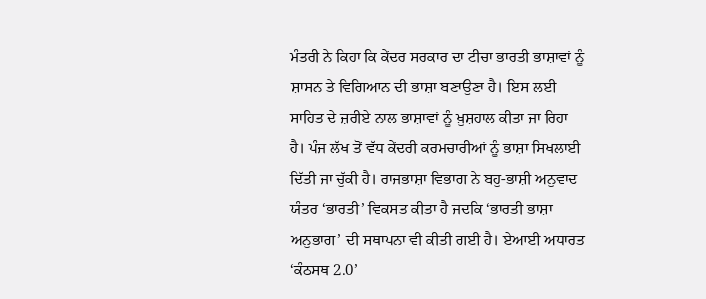ਮੰਤਰੀ ਨੇ ਕਿਹਾ ਕਿ ਕੇਂਦਰ ਸਰਕਾਰ ਦਾ ਟੀਚਾ ਭਾਰਤੀ ਭਾਸ਼ਾਵਾਂ ਨੂੰ ਸ਼ਾਸਨ ਤੇ ਵਿਗਿਆਨ ਦੀ ਭਾਸ਼ਾ ਬਣਾਉਣਾ ਹੈ। ਇਸ ਲਈ ਸਾਹਿਤ ਦੇ ਜ਼ਰੀਏ ਨਾਲ ਭਾਸ਼ਾਵਾਂ ਨੂੰ ਖ਼ੁਸ਼ਹਾਲ ਕੀਤਾ ਜਾ ਰਿਹਾ ਹੈ। ਪੰਜ ਲੱਖ ਤੋਂ ਵੱਧ ਕੇਂਦਰੀ ਕਰਮਚਾਰੀਆਂ ਨੂੰ ਭਾਸ਼ਾ ਸਿਖਲਾਈ ਦਿੱਤੀ ਜਾ ਚੁੱਕੀ ਹੈ। ਰਾਜਭਾਸ਼ਾ ਵਿਭਾਗ ਨੇ ਬਹੁ-ਭਾਸ਼ੀ ਅਨੁਵਾਦ ਯੰਤਰ ‘ਭਾਰਤੀ’ ਵਿਕਸਤ ਕੀਤਾ ਹੈ ਜਦਕਿ ‘ਭਾਰਤੀ ਭਾਸ਼ਾ ਅਨੁਭਾਗ’ ਦੀ ਸਥਾਪਨਾ ਵੀ ਕੀਤੀ ਗਈ ਹੈ। ਏਆਈ ਅਧਾਰਤ ‘ਕੰਠਸਥ 2.0’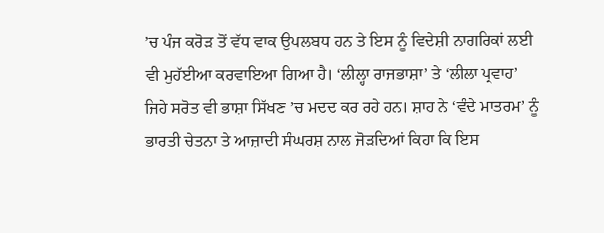’ਚ ਪੰਜ ਕਰੋੜ ਤੋਂ ਵੱਧ ਵਾਕ ਉਪਲਬਧ ਹਨ ਤੇ ਇਸ ਨੂੰ ਵਿਦੇਸ਼ੀ ਨਾਗਰਿਕਾਂ ਲਈ ਵੀ ਮੁਹੱਈਆ ਕਰਵਾਇਆ ਗਿਆ ਹੈ। ‘ਲੀਲ੍ਹਾ ਰਾਜਭਾਸ਼ਾ’ ਤੇ ‘ਲੀਲਾ ਪ੍ਰਵਾਹ’ ਜਿਹੇ ਸਰੋਤ ਵੀ ਭਾਸ਼ਾ ਸਿੱਖਣ ’ਚ ਮਦਦ ਕਰ ਰਹੇ ਹਨ। ਸ਼ਾਹ ਨੇ ‘ਵੰਦੇ ਮਾਤਰਮ’ ਨੂੰ ਭਾਰਤੀ ਚੇਤਨਾ ਤੇ ਆਜ਼ਾਦੀ ਸੰਘਰਸ਼ ਨਾਲ ਜੋੜਦਿਆਂ ਕਿਹਾ ਕਿ ਇਸ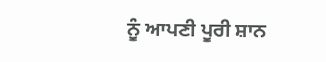ਨੂੰ ਆਪਣੀ ਪੂਰੀ ਸ਼ਾਨ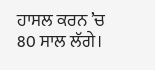ਹਾਸਲ ਕਰਨ ’ਚ 80 ਸਾਲ ਲੱਗੇ।